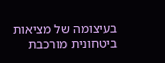בעיצומה של מציאות ביטחונית מורכבת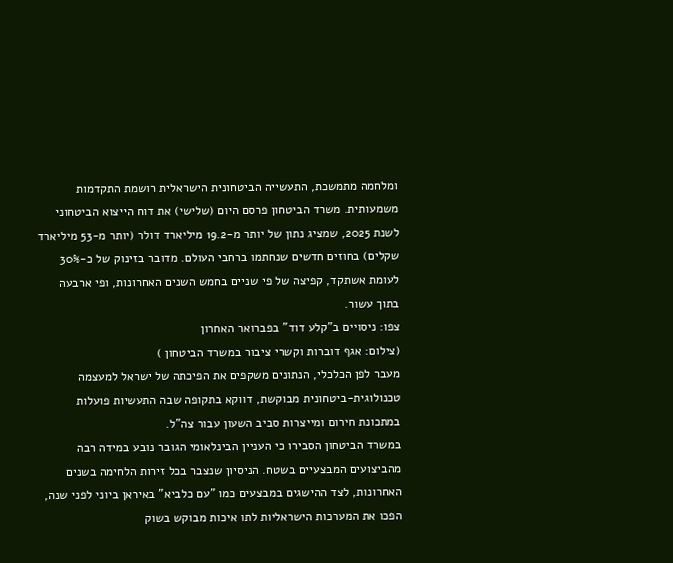ומלחמה מתמשכת, התעשייה הביטחונית הישראלית רושמת התקדמות משמעותית. משרד הביטחון פרסם היום (שלישי) את דוח הייצוא הביטחוני לשנת 2025, שמציג נתון של יותר מ-19.2 מיליארד דולר (יותר מ-53 מיליארד שקלים) בחוזים חדשים שנחתמו ברחבי העולם. מדובר בזינוק של כ-30% לעומת אשתקד, קפיצה של פי שניים בחמש השנים האחרונות, ופי ארבעה בתוך עשור.
צפו: ניסויים ב"קלע דוד" בפברואר האחרון
(צילום: אגף דוברות וקשרי ציבור במשרד הביטחון )
מעבר לפן הכלכלי, הנתונים משקפים את הפיכתה של ישראל למעצמה טכנולוגית-ביטחונית מבוקשת, דווקא בתקופה שבה התעשיות פועלות במתכונת חירום ומייצרות סביב השעון עבור צה"ל.
במשרד הביטחון הסבירו כי העניין הבינלאומי הגובר נובע במידה רבה מהביצועים המבצעיים בשטח. הניסיון שנצבר בכל זירות הלחימה בשנים האחרונות, לצד ההישגים במבצעים כמו "עם כלביא" באיראן ביוני לפני שנה, הפכו את המערכות הישראליות לתו איכות מבוקש בשוק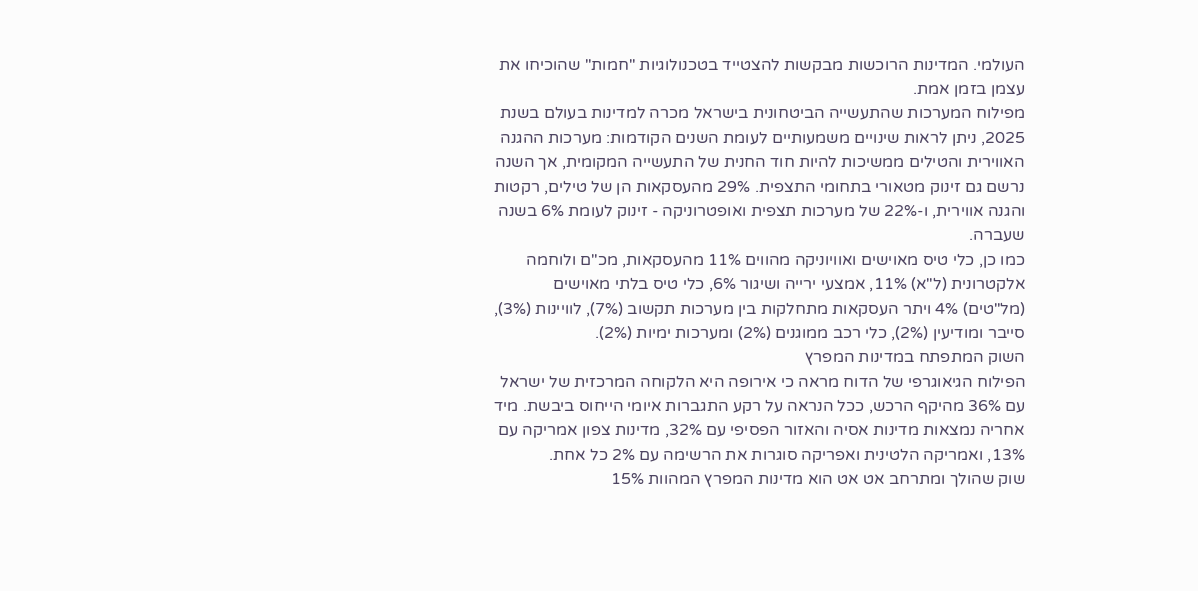העולמי. המדינות הרוכשות מבקשות להצטייד בטכנולוגיות "חמות" שהוכיחו את עצמן בזמן אמת.
מפילוח המערכות שהתעשייה הביטחונית בישראל מכרה למדינות בעולם בשנת 2025, ניתן לראות שינויים משמעותיים לעומת השנים הקודמות: מערכות ההגנה האווירית והטילים ממשיכות להיות חוד החנית של התעשייה המקומית, אך השנה נרשם גם זינוק מטאורי בתחומי התצפית. 29% מהעסקאות הן של טילים, רקטות והגנה אווירית, ו-22% של מערכות תצפית ואופטרוניקה - זינוק לעומת 6% בשנה שעברה.
כמו כן, כלי טיס מאוישים ואוויוניקה מהווים 11% מהעסקאות, מכ"ם ולוחמה אלקטרונית (ל"א) 11%, אמצעי ירייה ושיגור 6%, כלי טיס בלתי מאוישים (מל"טים) 4% ויתר העסקאות מתחלקות בין מערכות תקשוב (7%), לוויינות (3%), סייבר ומודיעין (2%), כלי רכב ממוגנים (2%) ומערכות ימיות (2%).
השוק המתפתח במדינות המפרץ
הפילוח הגיאוגרפי של הדוח מראה כי אירופה היא הלקוחה המרכזית של ישראל עם 36% מהיקף הרכש, ככל הנראה על רקע התגברות איומי הייחוס ביבשת. מיד אחריה נמצאות מדינות אסיה והאזור הפסיפי עם 32%, מדינות צפון אמריקה עם 13%, ואמריקה הלטינית ואפריקה סוגרות את הרשימה עם 2% כל אחת.
שוק שהולך ומתרחב אט אט הוא מדינות המפרץ המהוות 15%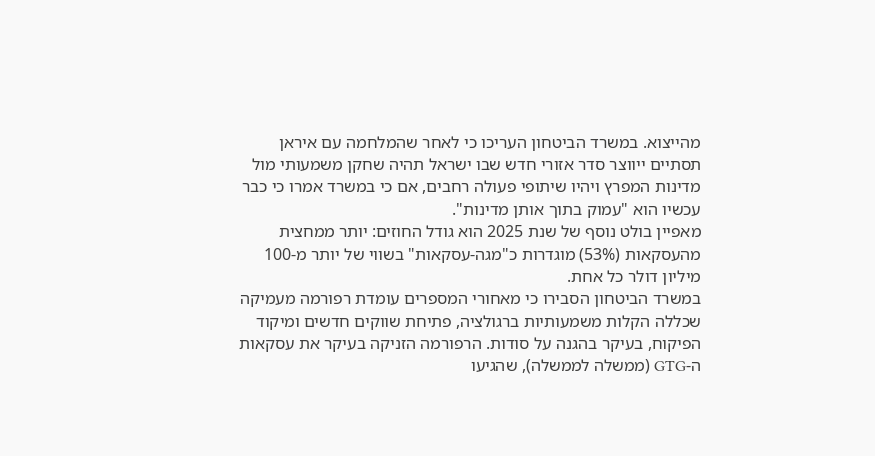מהייצוא. במשרד הביטחון העריכו כי לאחר שהמלחמה עם איראן תסתיים ייווצר סדר אזורי חדש שבו ישראל תהיה שחקן משמעותי מול מדינות המפרץ ויהיו שיתופי פעולה רחבים, אם כי במשרד אמרו כי כבר עכשיו הוא "עמוק בתוך אותן מדינות".
מאפיין בולט נוסף של שנת 2025 הוא גודל החוזים: יותר ממחצית מהעסקאות (53%) מוגדרות כ"מגה-עסקאות" בשווי של יותר מ-100 מיליון דולר כל אחת.
במשרד הביטחון הסבירו כי מאחורי המספרים עומדת רפורמה מעמיקה שכללה הקלות משמעותיות ברגולציה, פתיחת שווקים חדשים ומיקוד הפיקוח, בעיקר בהגנה על סודות. הרפורמה הזניקה בעיקר את עסקאות ה-GTG (ממשלה לממשלה), שהגיעו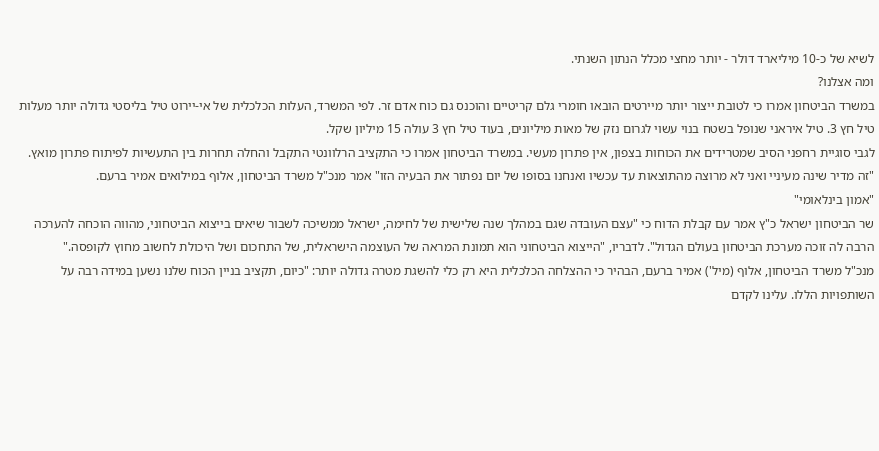לשיא של כ-10 מיליארד דולר - יותר מחצי מכלל הנתון השנתי.
ומה אצלנו?
במשרד הביטחון אמרו כי לטובת ייצור יותר מיירטים הובאו חומרי גלם קריטיים והוכנס גם כוח אדם זר. לפי המשרד, העלות הכלכלית של אי-יירוט טיל בליסטי גדולה יותר מעלות טיל חץ 3. טיל איראני שנופל בשטח בנוי עשוי לגרום נזק של מאות מיליונים, בעוד טיל חץ 3 עולה 15 מיליון שקל.
לגבי סוגיית רחפני הסיב שמטרידים את הכוחות בצפון, אין פתרון מעשי. במשרד הביטחון אמרו כי התקציב הרלוונטי התקבל והחלה תחרות בין התעשיות לפיתוח פתרון מואץ. "זה מדיר שינה מעיניי ואני לא מרוצה מהתוצאות עד עכשיו ואנחנו בסופו של יום נפתור את הבעיה הזו" אמר מנכ"ל משרד הביטחון, אלוף במילואים אמיר ברעם.
"אמון בינלאומי"
שר הביטחון ישראל כ"ץ אמר עם קבלת הדוח כי "עצם העובדה שגם במהלך שנה שלישית של לחימה, ישראל ממשיכה לשבור שיאים בייצוא הביטחוני, מהווה הוכחה להערכה הרבה לה זוכה מערכת הביטחון בעולם הגדול". לדבריו, "הייצוא הביטחוני הוא תמונת המראה של העוצמה הישראלית, של התחכום ושל היכולת לחשוב מחוץ לקופסה."
מנכ"ל משרד הביטחון, אלוף (מיל') אמיר ברעם, הבהיר כי ההצלחה הכלכלית היא רק כלי להשגת מטרה גדולה יותר: "כיום, תקציב בניין הכוח שלנו נשען במידה רבה על השותפויות הללו. עלינו לקדם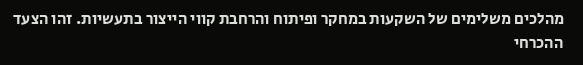מהלכים משלימים של השקעות במחקר ופיתוח והרחבת קווי הייצור בתעשיות. זהו הצעד ההכרחי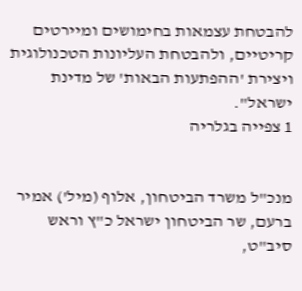להבטחת עצמאות בחימושים ומיירטים קריטיים, ולהבטחת העליונות הטכנולוגית ויצירת 'ההפתעות הבאות' של מדינת ישראל".
1 צפייה בגלריה


מנכ"ל משרד הביטחון, אלוף (מיל') אמיר ברעם, שר הביטחון ישראל כ"ץ וראש סיב"ט,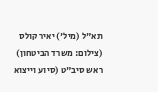תא"ל (מיל') יאיר קולס
(צילום: משרד הביטחון)
ראש סיב"ט (סיוע וייצוא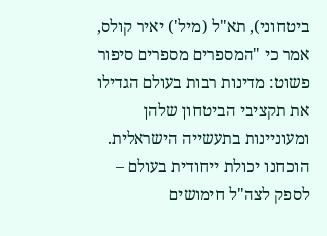ביטחוני), תא"ל (מיל') יאיר קולס, אמר כי "המספרים מספרים סיפור פשוט: מדינות רבות בעולם הגדילו את תקציבי הביטחון שלהן ומעוניינות בתעשייה הישראלית. הוכחנו יכולת ייחודית בעולם – לספק לצה"ל חימושים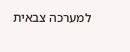למערכה צבאית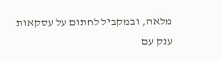מלאה, ובמקביל לחתום על עסקאות ענק עם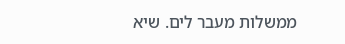ממשלות מעבר לים. שיא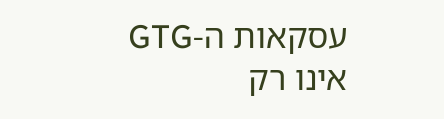עסקאות ה-GTG אינו רק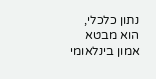נתון כלכלי, הוא מבטא אמון בינלאומי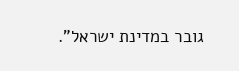גובר במדינת ישראל".